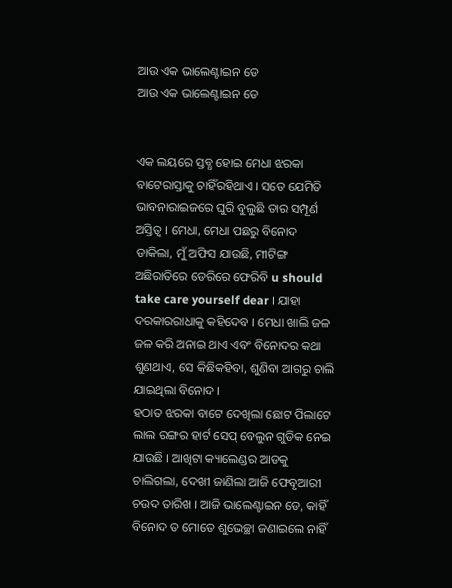ଆଉ ଏକ ଭାଲେଣ୍ଟାଇନ ଡେ
ଆଉ ଏକ ଭାଲେଣ୍ଟାଇନ ଡେ


ଏକ ଲୟରେ ସ୍ତବ୍ଧ ହୋଇ ମେଧା ଝରକା ବାଟେରାସ୍ତାକୁ ଚାହିଁରହିଥାଏ । ସତେ ଯେମିତି ଭାବନାରାଇଜରେ ଘୁରି ବୁଲୁଛି ତାର ସମ୍ପୂର୍ଣ ଅସ୍ତିତ୍ବ । ମେଧା, ମେଧା ପଛରୁ ବିନୋଦ ଡାକିଲା, ମୁଁ ଅଫିସ ଯାଉଛି, ମୀଟିଙ୍ଗ ଅଛିରାତିରେ ଡେରିରେ ଫେରିବି u should take care yourself dear । ଯାହା ଦରକାରରାଧାକୁ କହିଦେବ । ମେଧା ଖାଲି ଜଳ ଜଳ କରି ଅନାଇ ଥାଏ ଏବଂ ବିନୋଦର କଥା ଶୁଣଥାଏ, ସେ କିଛିକହିବା, ଶୁଣିବା ଆଗରୁ ଚାଲି ଯାଇଥିଲା ବିନୋଦ ।
ହଠାତ ଝରକା ବାଟେ ଦେଖିଲା ଛୋଟ ପିଲାଟେ ଲାଲ ରଙ୍ଗର ହାର୍ଟ ସେପ୍ ବେଲୁନ ଗୁଡିକ ନେଇ ଯାଉଛି । ଆଖିଟା କ୍ୟାଲେଣ୍ଡର ଆଡକୁ ଚାଲିଗଲା, ଦେଖୀ ଜାଣିଲା ଆଜି ଫେବୃଆରୀ ଚଉଦ ତାରିଖ । ଆଜି ଭାଲେଣ୍ଟାଇନ ଡେ, କାହିଁ ବିନୋଦ ତ ମୋତେ ଶୁଭେଚ୍ଛା ଜଣାଇଲେ ନାହିଁ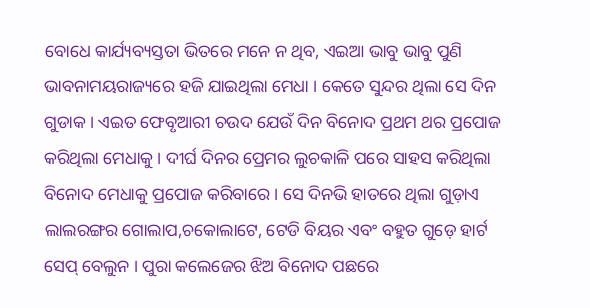ବୋଧେ କାର୍ଯ୍ୟବ୍ୟସ୍ତତା ଭିତରେ ମନେ ନ ଥିବ, ଏଇଆ ଭାବୁ ଭାବୁ ପୁଣି ଭାବନାମୟରାଜ୍ୟରେ ହଜି ଯାଇଥିଲା ମେଧା । କେତେ ସୁନ୍ଦର ଥିଲା ସେ ଦିନ ଗୁଡାକ । ଏଇତ ଫେବୃଆରୀ ଚଉଦ ଯେଉଁ ଦିନ ବିନୋଦ ପ୍ରଥମ ଥର ପ୍ରପୋଜ କରିଥିଲା ମେଧାକୁ । ଦୀର୍ଘ ଦିନର ପ୍ରେମର ଲୁଚକାଳି ପରେ ସାହସ କରିଥିଲା ବିନୋଦ ମେଧାକୁ ପ୍ରପୋଜ କରିବାରେ । ସେ ଦିନଭି ହାତରେ ଥିଲା ଗୁଡ଼ାଏ ଲାଲରଙ୍ଗର ଗୋଲାପ,ଚକୋଲାଟେ, ଟେଡି ବିୟର ଏବଂ ବହୁତ ଗୁଡ଼େ ହାର୍ଟ ସେପ୍ ବେଲୁନ । ପୁରା କଲେଜେର ଝିଅ ବିନୋଦ ପଛରେ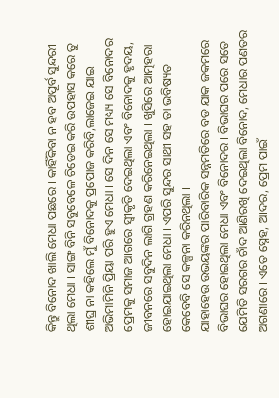କିନ୍ତୁ ବିନୋଦ ଖାଲି ମେଧା ପଛରେ । କାହିଁକିବା ନ ହବ ଅପୂର୍ବ ସୁନ୍ଦରୀ ଥିଲା ମେଧା । ସାଙ୍ଗ ବିନି ସବୁବେଳେ ଚିଡେଇ କରି ଉପହାସ କରେ ତୁ ଶୀଘ୍ର ନା କହିଲେ ମୁଁ ବିନୋଦକୁ ପ୍ରପୋଜ କରିବି,ଲାଜେଇ ଯାଇ ଅଭିମାମିନି ପ୍ରିୟା ପରି ହୁଏ ମେଧା । ସେ ଦିନ ସେ ମଧ୍ୟ୍ୟ ସେ ବିନୋଦର ପ୍ରେମକୁ ସମାଜ ଆଗରେ ସ୍ୱୀକୃତି ଦେଇଥିଲା ଏବଂ ବିନୋଦକୁ ହୃଦୟ, ଜୀବନରେ ସବୁଦିନ ଲାଗି ଗ୍ରହଣ କରିନେଇଥିଲା । ଖୁସିରେ ଆତ୍ମହରା ହୋଇଯାଇଥିଲା ମେଧା । ଏପରି ସୁନ୍ଦର ସାଥୀ ସହ ତା ଭବିଷ୍ୟତ କେବେବି ସେ କଳ୍ପନା କରିନଥିଲା ।
ଯାହାହେଉ ଉଭୟଙ୍କର ପାରିବାରିକ ସନ୍ନମତିରେ ବଡ ଯାକ ଜକମରେ ବିଭାଘର ହୋଇଥିଲା ମେଧା ଏବଂ ବିନୋଦର । ବିଭାଘର ପରେ ସତେ ଯେମିତି ସରଗର ଚାଁଦ ଆଣିରଖି ଦେଇଥିଲା ବିନୋଦ, ମେଧାର ପଣତର ଅଗଣାରେ । ଏତେ ସ୍ନେହ, ଆଦର, ପ୍ରେମ ପାଇଁ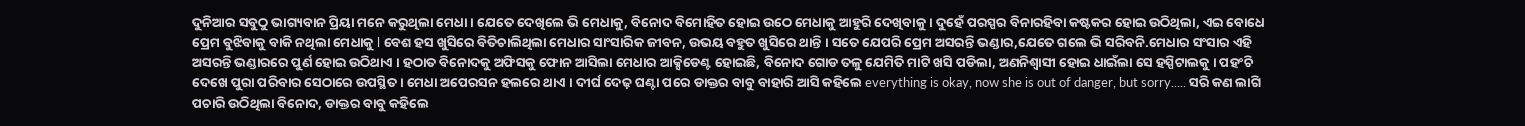ଦୁନିଆର ସବୁଠୁ ଭାଗ୍ୟବାନ ପ୍ରିୟା ମନେ କରୁଥିଲା ମେଧା । ଯେତେ ଦେଖିଲେ ଭି ମେଧାକୁ, ବିନୋଦ ବିମୋହିତ ହୋଇ ଉଠେ ମେଧାକୁ ଆହୁରି ଦେଖିବାକୁ । ଦୁହେଁ ପରସ୍ପର ବିନାରହିବା କଷ୍ଟକର ହୋଇ ଉଠିଥିଲା, ଏଇ ବୋଧେ ପ୍ରେମ ବୁଝିବାକୁ ବାକି ନଥିଲା ମେଧାକୁ l ବେଶ ହସ ଖୁସିରେ ବିତିଚାଲିଥିଲା ମେଧାର ସାଂସାରିକ ଜୀବନ, ଉଭୟ ବହୁତ ଖୁସିରେ ଥାନ୍ତି । ସତେ ଯେପରି ପ୍ରେମ ଅସରନ୍ତି ଭଣ୍ଡାର,ଯେତେ ଗଲେ ଭି ସରିବନି.ମେଧାର ସଂସାର ଏହି ଅସରନ୍ତି ଭଣ୍ଡାରରେ ପୁର୍ଣ ହୋଇ ଉଠିଥାଏ । ହଠାତ ବିନୋଦକୁ ଅଫିସକୁ ଫୋନ ଆସିଲା ମେଧାର ଆକ୍ସିଡେଣ୍ଟ ହୋଇଛି, ବିନୋଦ ଗୋଡ ତଳୁ ଯେମିତି ମାଟି ଖସି ପଡିଲା, ଅଣନିଶ୍ୱାସୀ ହୋଇ ଧାଇଁଲା ସେ ହସ୍ପିଟାଲକୁ । ପହଂଚି ଦେଖେ ପୁରା ପରିବାର ସେଠାରେ ଉପସ୍ଥିତ । ମେଧା ଅପେରସନ ହଲରେ ଥାଏ । ଦୀର୍ଘ ଦେଢ଼ ଘଣ୍ଟା ପରେ ଡାକ୍ତର ବାବୁ ବାହାରି ଆସି କହିଲେ everything is okay, now she is out of danger, but sorry..... ସରି କଣ ଲାଗି ପଚାରି ଉଠିଥିଲା ବିନୋଦ, ଡାକ୍ତର ବାବୁ କହିଲେ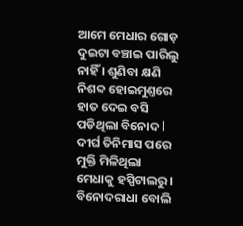ଆମେ ମେଧାର ଗୋଡ଼ ଦୁଇଟା ବଞ୍ଚାଇ ପାରିଲୁ ନାହିଁ । ଶୁଣିବା କ୍ଷଣି ନିଶବ୍ଦ ହୋଇମୁଣ୍ତରେ ହାତ ଦେଇ ବସି ପଡିଥିଲା ବିନୋଦ l ଦୀର୍ଘ ତିନିମାସ ପରେ ମୁକ୍ତି ମିଳିଥିଲା ମେଧାକୁ ହସ୍ପିଟାଲରୁ । ବିନୋଦରାଧା ବୋଲି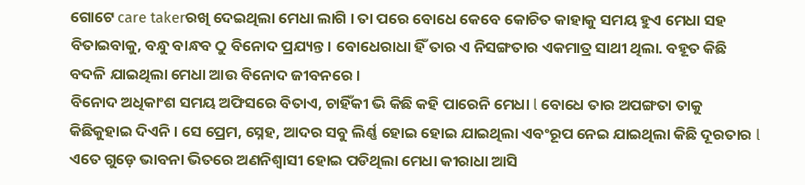ଗୋଟେ care takerରଖି ଦେଇଥିଲା ମେଧା ଲାଗି । ତା ପରେ ବୋଧେ କେବେ କୋଚିତ କାହାକୁ ସମୟ ହୁଏ ମେଧା ସହ ବିତାଇବାକୁ, ବନ୍ଧୁ ବାନ୍ଧବ ଠୁ ବିନୋଦ ପ୍ରଯ୍ୟନ୍ତ । ବୋଧେରାଧା ହିଁ ତାର ଏ ନିସଙ୍ଗତାର ଏକମାତ୍ର ସାଥୀ ଥିଲା. ବହୂତ କିଛି ବଦଳି ଯାଇଥିଲା ମେଧା ଆଉ ବିନୋଦ ଜୀବନରେ ।
ବିନୋଦ ଅଧିକାଂଶ ସମୟ ଅଫିସରେ ବିତାଏ, ଚାହିଁକୀ ଭି କିଛି କହି ପାରେନି ମେଧା l ବୋଧେ ତାର ଅପଙ୍ଗତା ତାକୁ କିଛିକୁହାଇ ଦିଏନି । ସେ ପ୍ରେମ, ସ୍ନେହ, ଆଦର ସବୁ ଲିର୍ଣ୍ଣ ହୋଇ ହୋଇ ଯାଇଥିଲା ଏବଂରୂପ ନେଇ ଯାଇଥିଲା କିଛି ଦୂରତାର l ଏତେ ଗୁଡ଼େ ଭାବନା ଭିତରେ ଅଣନିଶ୍ୱାସୀ ହୋଇ ପଡିଥିଲା ମେଧା କୀରାଧା ଆସି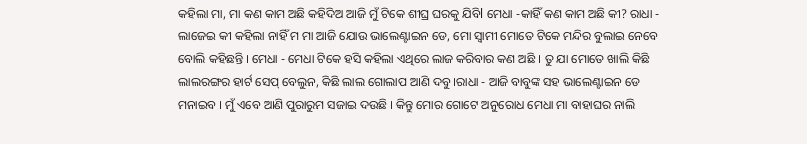କହିଲା ମା, ମା କଣ କାମ ଅଛି କହିଦିଅ ଆଜି ମୁଁ ଟିକେ ଶୀଘ୍ର ଘରକୁ ଯିବିl ମେଧା -କାହିଁ କଣ କାମ ଅଛି କୀ? ରାଧା - ଲାଜେଇ କୀ କହିଲା ନାହିଁ ମ ମା ଆଜି ଯୋଉ ଭାଲେଣ୍ଟାଇନ ଡେ, ମୋ ସ୍ୱାମୀ ମୋତେ ଟିକେ ମନ୍ଦିର ବୁଲାଇ ନେବେ ବୋଲି କହିଛନ୍ତି । ମେଧା - ମେଧା ଟିକେ ହସି କହିଲା ଏଥିରେ ଲାଜ କରିବାର କଣ ଅଛି । ତୁ ଯା ମୋତେ ଖାଲି କିଛି ଲାଲରଙ୍ଗର ହାର୍ଟ ସେପ୍ ବେଲୁନ, କିଛି ଲାଲ ଗୋଲାପ ଆଣି ଦବୁ ।ରାଧା - ଆଜି ବାବୁଙ୍କ ସହ ଭାଲେଣ୍ଟାଇନ ଡେ ମନାଇବ । ମୁଁ ଏବେ ଆଣି ପୁରାରୁମ ସଜାଇ ଦଉଛି । କିନ୍ତୁ ମୋର ଗୋଟେ ଅନୁରୋଧ ମେଧା ମା ବାହାଘର ନାଲି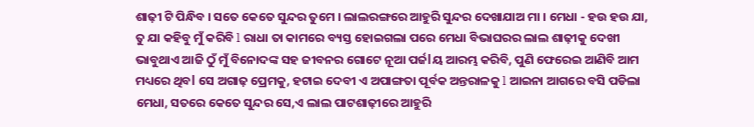ଶାଢ଼ୀ ଟି ପିନ୍ଧିବ । ସତେ କେତେ ସୁନ୍ଦର ତୁମେ । ଲାଲରଙ୍ଗରେ ଆହୁରି ସୁନ୍ଦର ଦେଖାଯାଅ ମା । ମେଧା - ହଉ ହଉ ଯା, ତୁ ଯା କହିବୁ ମୁଁ କରିବି l ରାଧା ତା କାମରେ ବ୍ୟସ୍ତ ହୋଇଗଲା ପରେ ମେଧା ବିଭାଘରର ଲାଲ ଶାଢ଼ୀକୁ ଦେଖୀ ଭାବୁଥାଏ ଆଜି ଠୁଁ ମୁଁ ବିନୋଦଙ୍କ ସହ ଜୀବନର ଗୋଟେ ନୂଆ ପର୍ଜlୟ ଆରମ୍ଭ କରିବି, ପୁଣି ଫେରେଇ ଆଣିବି ଆମ ମଧ୍ୟରେ ଥିବl ସେ ଅଗାଢ଼ ପ୍ରେମକୁ, ହଟାଇ ଦେବୀ ଏ ଅପାଙ୍ଗତା ପୂର୍ବକ ଅନ୍ତରାଳକୁ l ଆଇନା ଆଗରେ ବସି ପଡିଲା ମେଧା, ସତରେ କେତେ ସୁନ୍ଦର ସେ,ଏ ଲାଲ ପାଟଶାଢ଼ୀରେ ଆହୁରି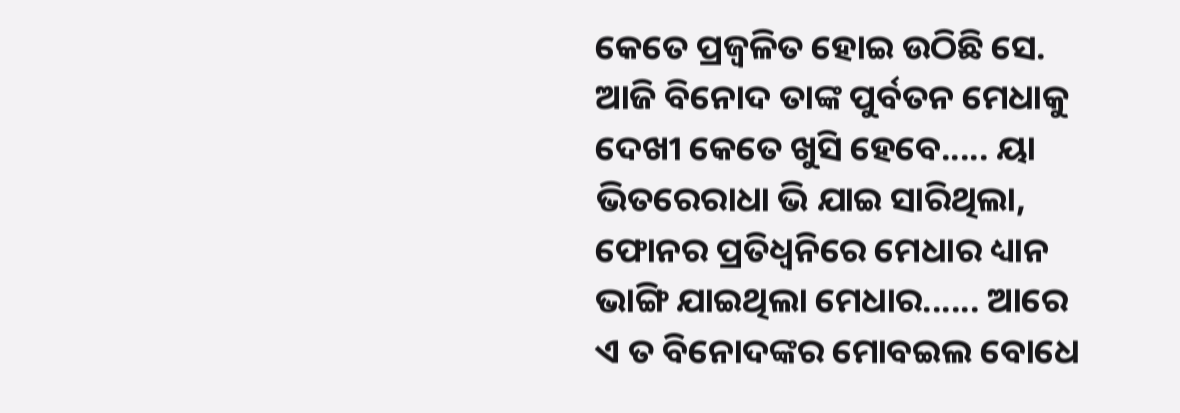କେତେ ପ୍ରଜ୍ବଳିତ ହୋଇ ଉଠିଛି ସେ. ଆଜି ବିନୋଦ ତାଙ୍କ ପୁର୍ବତନ ମେଧାକୁ ଦେଖୀ କେତେ ଖୁସି ହେବେ..... ୟା ଭିତରେରାଧା ଭି ଯାଇ ସାରିଥିଲା, ଫୋନର ପ୍ରତିଧ୍ୱନିରେ ମେଧାର ଧ୍ୟାନ ଭାଙ୍ଗି ଯାଇଥିଲା ମେଧାର...... ଆରେ ଏ ତ ବିନୋଦଙ୍କର ମୋବଇଲ ବୋଧେ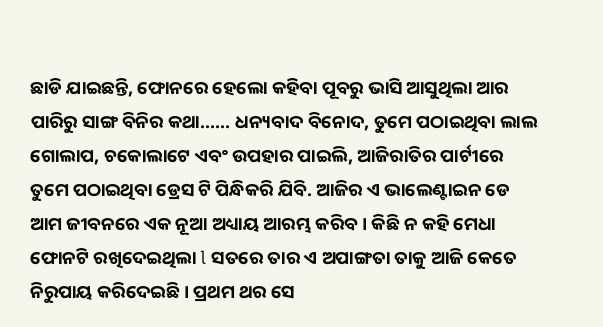ଛାଡି ଯାଇଛନ୍ତି, ଫୋନରେ ହେଲୋ କହିବା ପୂବରୁ ଭାସି ଆସୁଥିଲା ଆର ପାରିରୁ ସାଙ୍ଗ ବିନିର କଥା...... ଧନ୍ୟବାଦ ବିନୋଦ, ତୁମେ ପଠାଇଥିବା ଲାଲ ଗୋଲାପ, ଚକୋଲାଟେ ଏବଂ ଉପହାର ପାଇଲି, ଆଜିରାତିର ପାର୍ଟୀରେ ତୁମେ ପଠାଇଥିବା ଡ୍ରେସ ଟି ପିନ୍ଧିକରି ଯିବି. ଆଜିର ଏ ଭାଲେଣ୍ଟାଇନ ଡେ ଆମ ଜୀବନରେ ଏକ ନୂଆ ଅଧ୍ୟାୟ ଆରମ୍ଭ କରିବ । କିଛି ନ କହି ମେଧା ଫୋନଟି ରଖିଦେଇଥିଲା l ସତରେ ତାର ଏ ଅପାଙ୍ଗତା ତାକୁ ଆଜି କେତେ ନିରୁପାୟ କରିଦେଇଛି । ପ୍ରଥମ ଥର ସେ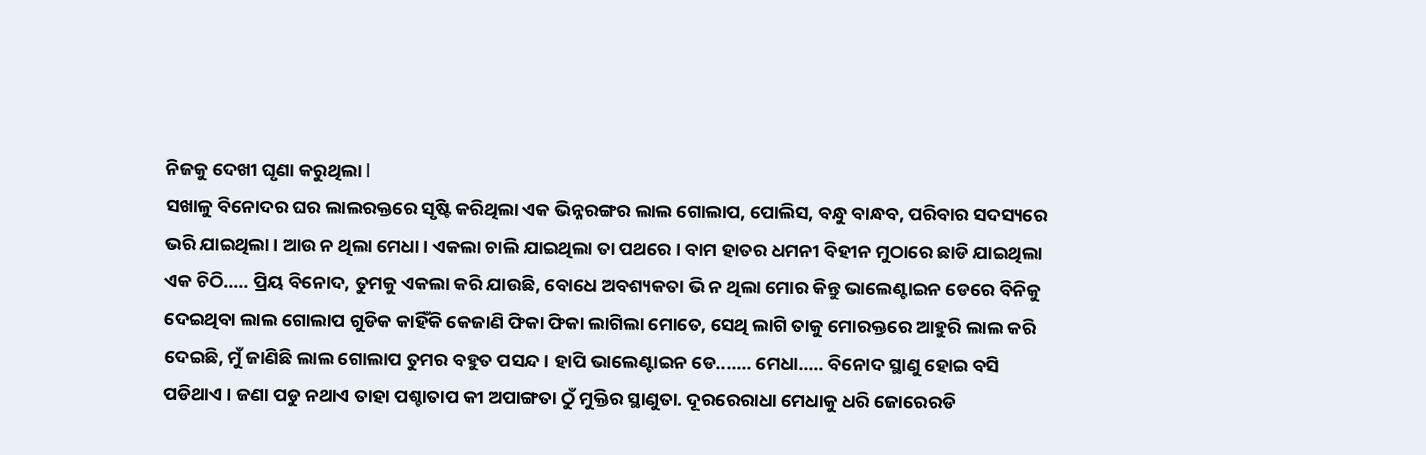ନିଜକୁ ଦେଖୀ ଘୃଣା କରୁଥିଲା l
ସଖାଳୁ ବିନୋଦର ଘର ଲାଲରକ୍ତରେ ସୃଷ୍ଟି କରିଥିଲା ଏକ ଭିନ୍ନରଙ୍ଗର ଲାଲ ଗୋଲାପ, ପୋଲିସ, ବନ୍ଧୁ ବାନ୍ଧବ, ପରିବାର ସଦସ୍ୟରେ ଭରି ଯାଇଥିଲା । ଆଉ ନ ଥିଲା ମେଧା । ଏକଲା ଚାଲି ଯାଇଥିଲା ତା ପଥରେ । ବାମ ହାତର ଧମନୀ ବିହୀନ ମୁଠାରେ ଛାଡି ଯାଇଥିଲା ଏକ ଚିଠି..... ପ୍ରିୟ ବିନୋଦ, ତୁମକୁ ଏକଲା କରି ଯାଉଛି, ବୋଧେ ଅବଶ୍ୟକତା ଭି ନ ଥିଲା ମୋର କିନ୍ତୁ ଭାଲେଣ୍ଟାଇନ ଡେରେ ବିନିକୁ ଦେଇଥିବା ଲାଲ ଗୋଲାପ ଗୁଡିକ କାହିଁକି କେଜାଣି ଫିକା ଫିକା ଲାଗିଲା ମୋତେ, ସେଥି ଲାଗି ତାକୁ ମୋରକ୍ତରେ ଆହୁରି ଲାଲ କରି ଦେଇଛି, ମୁଁ ଜାଣିଛି ଲାଲ ଗୋଲାପ ତୁମର ବହୁତ ପସନ୍ଦ । ହାପି ଭାଲେଣ୍ଟାଇନ ଡେ....... ମେଧା..... ବିନୋଦ ସ୍ଥାଣୁ ହୋଇ ବସି ପଡିଥାଏ । ଜଣା ପଡୁ ନଥାଏ ତାହା ପଶ୍ଚାତାପ କୀ ଅପାଙ୍ଗତା ଠୁଁ ମୁକ୍ତିର ସ୍ଥାଣୁତା. ଦୂରରେରାଧା ମେଧାକୁ ଧରି ଜୋରେରଡି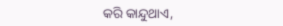କରି କାନ୍ଦୁଥାଏ,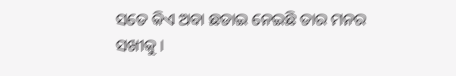ସତେ କିଏ ଅବା ଛଡାଇ ନେଇଛି ତାର ମନର ସଖୀକୁ ।